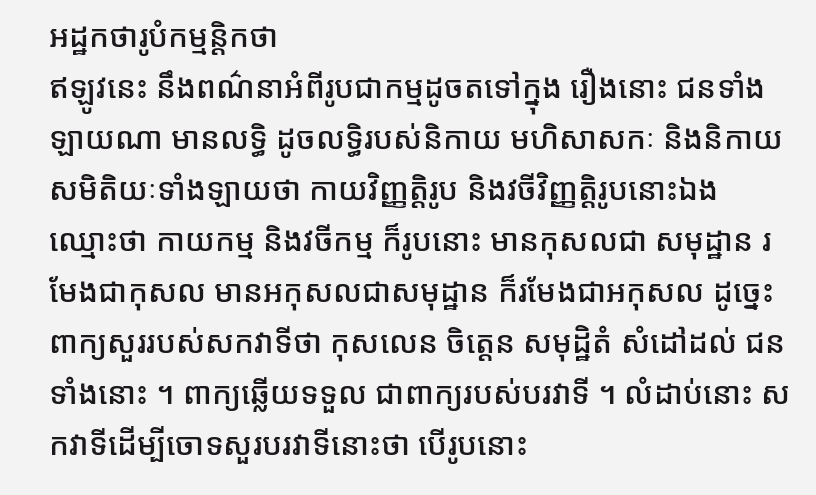អដ្ឋកថារូបំកម្មន្តិកថា
ឥឡូវនេះ នឹងពណ៌នាអំពីរូបជាកម្មដូចតទៅក្នុង រឿងនោះ ជនទាំងឡាយណា មានលទ្ធិ ដូចលទ្ធិរបស់និកាយ មហិសាសកៈ និងនិកាយសមិតិយៈទាំងឡាយថា កាយវិញ្ញត្តិរូប និងវចីវិញ្ញត្តិរូបនោះឯង ឈ្មោះថា កាយកម្ម និងវចីកម្ម ក៏រូបនោះ មានកុសលជា សមុដ្ឋាន រមែងជាកុសល មានអកុសលជាសមុដ្ឋាន ក៏រមែងជាអកុសល ដូច្នេះ ពាក្យសួររបស់សកវាទីថា កុសលេន ចិត្តេន សមុដ្ឋិតំ សំដៅដល់ ជនទាំងនោះ ។ ពាក្យឆ្លើយទទួល ជាពាក្យរបស់បរវាទី ។ លំដាប់នោះ សកវាទីដើម្បីចោទសួរបរវាទីនោះថា បើរូបនោះ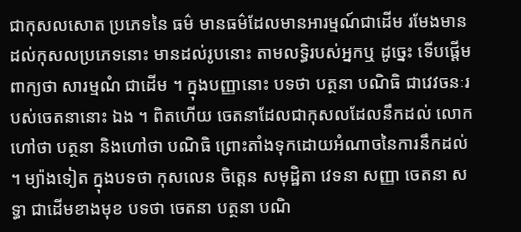ជាកុសលសោត ប្រភេទនៃ ធម៌ មានធម៌ដែលមានអារម្មណ៍ជាដើម រមែងមានដល់កុសលប្រភេទនោះ មានដល់រូបនោះ តាមលទ្ធិរបស់អ្នកឬ ដូច្នេះ ទើបផ្តើមពាក្យថា សារម្មណំ ជាដើម ។ ក្នុងបញ្ញានោះ បទថា បត្ថនា បណិធិ ជាវេវចនៈរបស់ចេតនានោះ ឯង ។ ពិតហើយ ចេតនាដែលជាកុសលដែលនឹកដល់ លោក ហៅថា បត្ថនា និងហៅថា បណិធិ ព្រោះតាំងទុកដោយអំណាចនៃការនឹកដល់ ។ ម្យ៉ាងទៀត ក្នុងបទថា កុសលេន ចិត្តេន សមុដ្ឋិតា វេទនា សញ្ញា ចេតនា សទ្ធា ជាដើមខាងមុខ បទថា ចេតនា បត្ថនា បណិ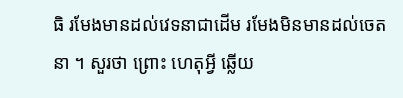ធិ រមែងមានដល់វេទនាជាដើម រមែងមិនមានដល់ចេតនា ។ សួរថា ព្រោះ ហេតុអ្វី ឆ្លើយ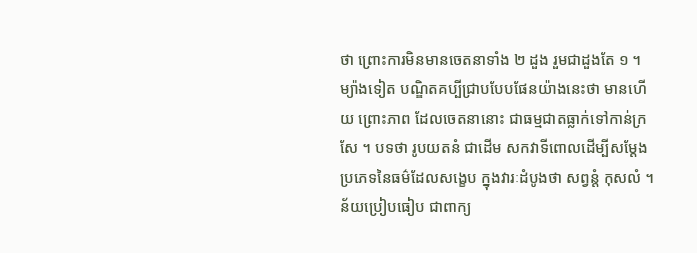ថា ព្រោះការមិនមានចេតនាទាំង ២ ដួង រួមជាដួងតែ ១ ។ ម្យ៉ាងទៀត បណ្ឌិតគប្បីជ្រាបបែបផែនយ៉ាងនេះថា មានហើយ ព្រោះភាព ដែលចេតនានោះ ជាធម្មជាតធ្លាក់ទៅកាន់ក្រសែ ។ បទថា រូបយតនំ ជាដើម សកវាទីពោលដើម្បីសម្តែង ប្រភេទនៃធម៌ដែលសង្ខេប ក្នុងវារៈដំបូងថា សព្វន្តំ កុសលំ ។ ន័យប្រៀបធៀប ជាពាក្យ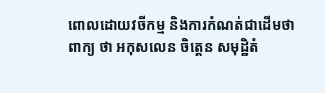ពោលដោយវចីកម្ម និងការកំណត់ជាដើមថា ពាក្យ ថា អកុសលេន ចិត្តេន សមុដ្ឋិតំ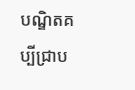បណ្ឌិតគប្បីជ្រាប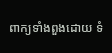ពាក្យទាំងពួងដោយ ទំ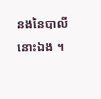នងនៃបាលីនោះឯង ។